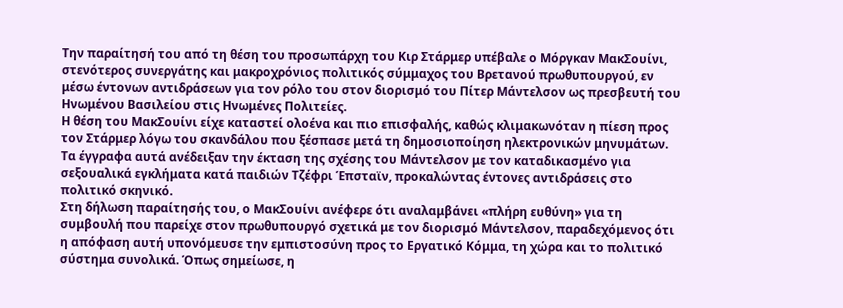Την παραίτησή του από τη θέση του προσωπάρχη του Κιρ Στάρμερ υπέβαλε ο Μόργκαν ΜακΣουίνι, στενότερος συνεργάτης και μακροχρόνιος πολιτικός σύμμαχος του Βρετανού πρωθυπουργού, εν μέσω έντονων αντιδράσεων για τον ρόλο του στον διορισμό του Πίτερ Μάντελσον ως πρεσβευτή του Ηνωμένου Βασιλείου στις Ηνωμένες Πολιτείες.
Η θέση του ΜακΣουίνι είχε καταστεί ολοένα και πιο επισφαλής, καθώς κλιμακωνόταν η πίεση προς τον Στάρμερ λόγω του σκανδάλου που ξέσπασε μετά τη δημοσιοποίηση ηλεκτρονικών μηνυμάτων. Τα έγγραφα αυτά ανέδειξαν την έκταση της σχέσης του Μάντελσον με τον καταδικασμένο για σεξουαλικά εγκλήματα κατά παιδιών Τζέφρι Έπσταϊν, προκαλώντας έντονες αντιδράσεις στο πολιτικό σκηνικό.
Στη δήλωση παραίτησής του, ο ΜακΣουίνι ανέφερε ότι αναλαμβάνει «πλήρη ευθύνη» για τη συμβουλή που παρείχε στον πρωθυπουργό σχετικά με τον διορισμό Μάντελσον, παραδεχόμενος ότι η απόφαση αυτή υπονόμευσε την εμπιστοσύνη προς το Εργατικό Κόμμα, τη χώρα και το πολιτικό σύστημα συνολικά. Όπως σημείωσε, η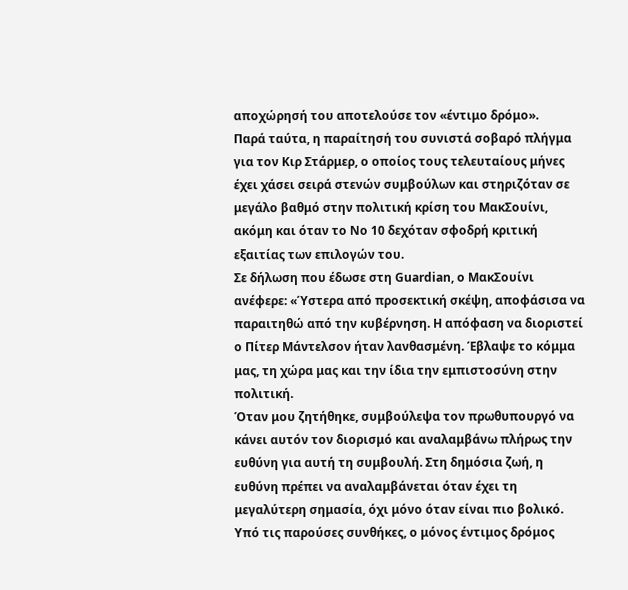αποχώρησή του αποτελούσε τον «έντιμο δρόμο».
Παρά ταύτα, η παραίτησή του συνιστά σοβαρό πλήγμα για τον Κιρ Στάρμερ, ο οποίος τους τελευταίους μήνες έχει χάσει σειρά στενών συμβούλων και στηριζόταν σε μεγάλο βαθμό στην πολιτική κρίση του ΜακΣουίνι, ακόμη και όταν το Νο 10 δεχόταν σφοδρή κριτική εξαιτίας των επιλογών του.
Σε δήλωση που έδωσε στη Guardian, ο ΜακΣουίνι ανέφερε: «Ύστερα από προσεκτική σκέψη, αποφάσισα να παραιτηθώ από την κυβέρνηση. Η απόφαση να διοριστεί ο Πίτερ Μάντελσον ήταν λανθασμένη. Έβλαψε το κόμμα μας, τη χώρα μας και την ίδια την εμπιστοσύνη στην πολιτική.
Όταν μου ζητήθηκε, συμβούλεψα τον πρωθυπουργό να κάνει αυτόν τον διορισμό και αναλαμβάνω πλήρως την ευθύνη για αυτή τη συμβουλή. Στη δημόσια ζωή, η ευθύνη πρέπει να αναλαμβάνεται όταν έχει τη μεγαλύτερη σημασία, όχι μόνο όταν είναι πιο βολικό. Υπό τις παρούσες συνθήκες, ο μόνος έντιμος δρόμος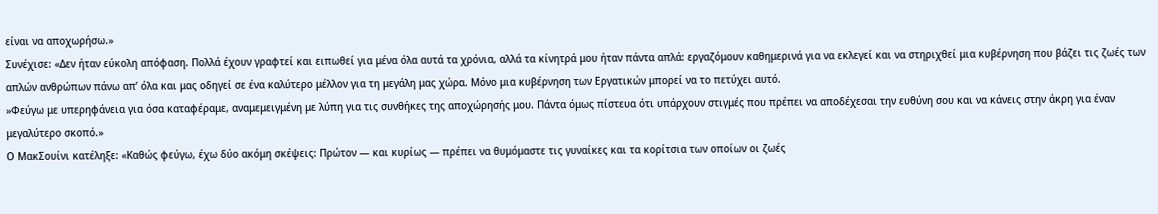είναι να αποχωρήσω.»
Συνέχισε: «Δεν ήταν εύκολη απόφαση. Πολλά έχουν γραφτεί και ειπωθεί για μένα όλα αυτά τα χρόνια, αλλά τα κίνητρά μου ήταν πάντα απλά: εργαζόμουν καθημερινά για να εκλεγεί και να στηριχθεί μια κυβέρνηση που βάζει τις ζωές των απλών ανθρώπων πάνω απ’ όλα και μας οδηγεί σε ένα καλύτερο μέλλον για τη μεγάλη μας χώρα. Μόνο μια κυβέρνηση των Εργατικών μπορεί να το πετύχει αυτό.
»Φεύγω με υπερηφάνεια για όσα καταφέραμε, αναμεμειγμένη με λύπη για τις συνθήκες της αποχώρησής μου. Πάντα όμως πίστευα ότι υπάρχουν στιγμές που πρέπει να αποδέχεσαι την ευθύνη σου και να κάνεις στην άκρη για έναν μεγαλύτερο σκοπό.»
Ο ΜακΣουίνι κατέληξε: «Καθώς φεύγω, έχω δύο ακόμη σκέψεις: Πρώτον — και κυρίως — πρέπει να θυμόμαστε τις γυναίκες και τα κορίτσια των οποίων οι ζωές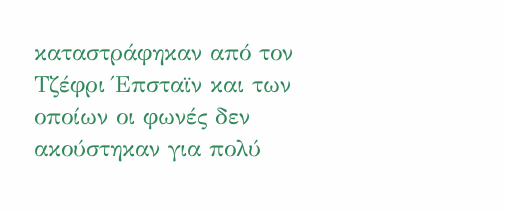καταστράφηκαν από τον Τζέφρι Έπσταϊν και των οποίων οι φωνές δεν ακούστηκαν για πολύ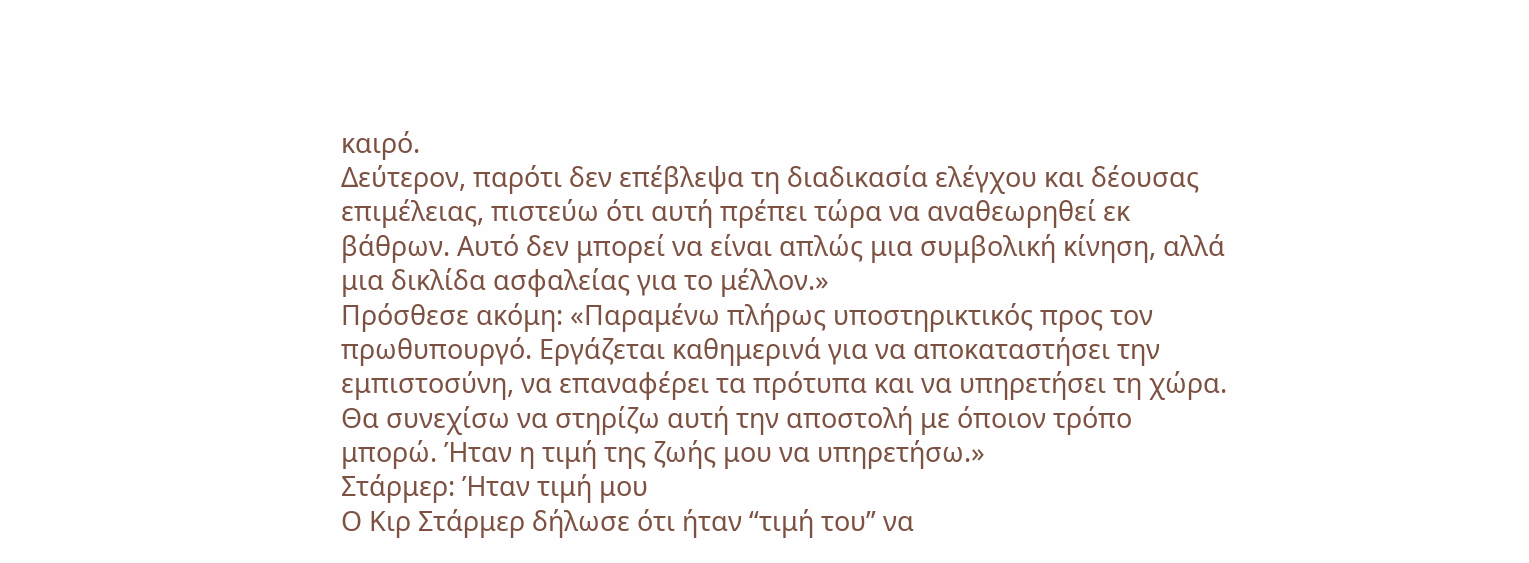καιρό.
Δεύτερον, παρότι δεν επέβλεψα τη διαδικασία ελέγχου και δέουσας επιμέλειας, πιστεύω ότι αυτή πρέπει τώρα να αναθεωρηθεί εκ βάθρων. Αυτό δεν μπορεί να είναι απλώς μια συμβολική κίνηση, αλλά μια δικλίδα ασφαλείας για το μέλλον.»
Πρόσθεσε ακόμη: «Παραμένω πλήρως υποστηρικτικός προς τον πρωθυπουργό. Εργάζεται καθημερινά για να αποκαταστήσει την εμπιστοσύνη, να επαναφέρει τα πρότυπα και να υπηρετήσει τη χώρα. Θα συνεχίσω να στηρίζω αυτή την αποστολή με όποιον τρόπο μπορώ. Ήταν η τιμή της ζωής μου να υπηρετήσω.»
Στάρμερ: Ήταν τιμή μου
Ο Κιρ Στάρμερ δήλωσε ότι ήταν “τιμή του” να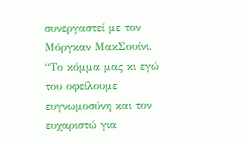συνεργαστεί με τον Μόργκαν ΜακΣουίνι.
“Το κόμμα μας κι εγώ του οφείλουμε ευγνωμοσύνη και τον ευχαριστώ για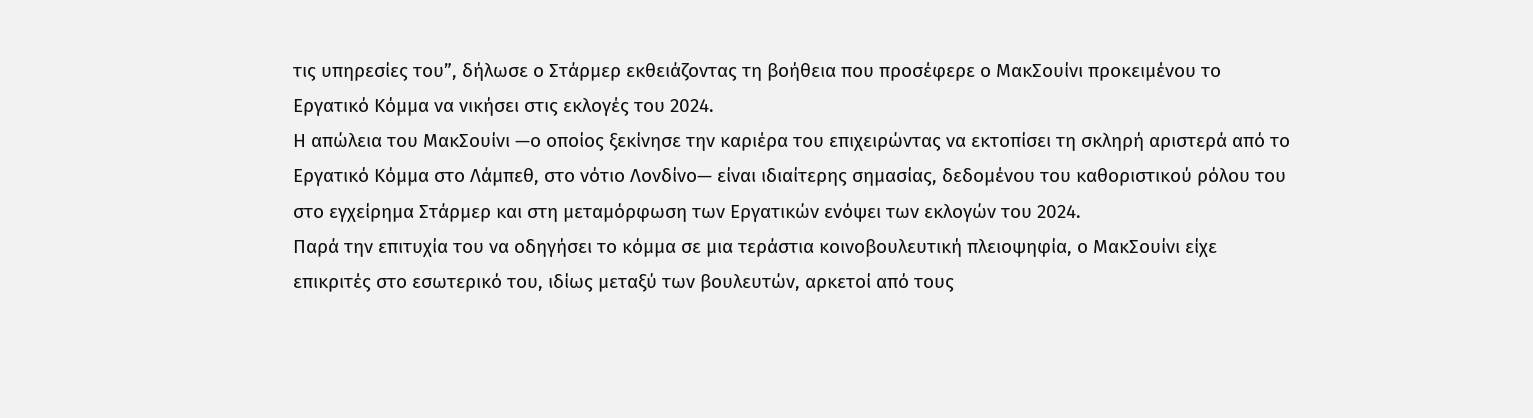τις υπηρεσίες του”, δήλωσε ο Στάρμερ εκθειάζοντας τη βοήθεια που προσέφερε ο ΜακΣουίνι προκειμένου το Εργατικό Κόμμα να νικήσει στις εκλογές του 2024.
Η απώλεια του ΜακΣουίνι —ο οποίος ξεκίνησε την καριέρα του επιχειρώντας να εκτοπίσει τη σκληρή αριστερά από το Εργατικό Κόμμα στο Λάμπεθ, στο νότιο Λονδίνο— είναι ιδιαίτερης σημασίας, δεδομένου του καθοριστικού ρόλου του στο εγχείρημα Στάρμερ και στη μεταμόρφωση των Εργατικών ενόψει των εκλογών του 2024.
Παρά την επιτυχία του να οδηγήσει το κόμμα σε μια τεράστια κοινοβουλευτική πλειοψηφία, ο ΜακΣουίνι είχε επικριτές στο εσωτερικό του, ιδίως μεταξύ των βουλευτών, αρκετοί από τους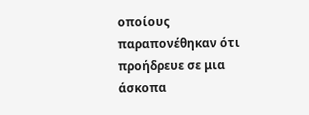οποίους παραπονέθηκαν ότι προήδρευε σε μια άσκοπα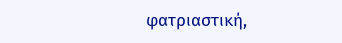φατριαστική,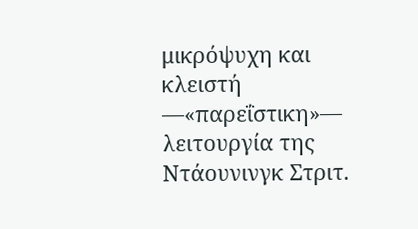μικρόψυχη και κλειστή —«παρεΐστικη»— λειτουργία της Ντάουνινγκ Στριτ.